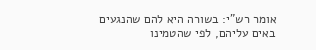אומר רש"י: בשורה היא להם שהנגעים באים עליהם, לפי שהטמינו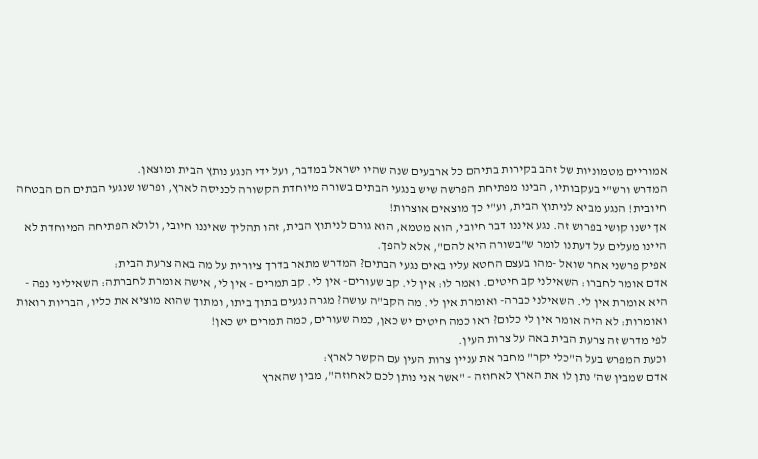אמוריים מטמוניות של זהב בקירות בתיהם כל ארבעים שנה שהיו ישראל במדבר, ועל ידי הנגע נותץ הבית ומוצאן.
המדרש ורש"י בעקבותיו, הבינו מפתיחת הפרשה שיש בנגעי הבתים בשורה מיוחדת הקשורה לכניסה לארץ, ופרשו שנגעי הבתים הם הבטחה חיובית! הנגע מביא לניתוץ הבית, וע"י כך מוצאים אוצרות!
אך ישנו קושי בפרוש זה. נגע איננו דבר חיובי, הוא מטמא, הוא גורם לניתוץ הבית, זהו תהליך שאיננו חיובי, ולולא הפתיחה המיוחדת לא היינו מעלים על דעתנו לומר ש"בשורה היא להם", אלא להפך.
אפיק פרשני אחר שואל -מהו בעצם החטא עליו באים נגעי הבתים? המדרש מתאר בדרך ציורית על מה באה צרעת הבית:
אדם אומר לחברו: השאילני קב חיטים. ואמר לו: אין לי. קב שעורים- אין לי. קב תמרים - אין לי, אישה אומרת לחברתה: השאיליני נפה - היא אומרת אין לי. השאילני כברה- ואומרת אין לי. מה הקב"ה עושה? מגרה נגעים בתוך ביתו, ומתוך שהוא מוציא את כליו, הבריות רואות ואומרות: לא היה אומר אין לי כלום? ראו כמה חיטים יש כאן, כמה שעורים, כמה תמרים יש כאן!
לפי מדרש זה צרעת הבית באה על צרות העין.
וכעת המפרש בעל ה"כלי יקר" מחבר את עניין צרות העין עם הקשר לארץ:
אדם שמבין שה' נתן לו את הארץ לאחוזה - "אשר אני נותן לכם לאחוזה", מבין שהארץ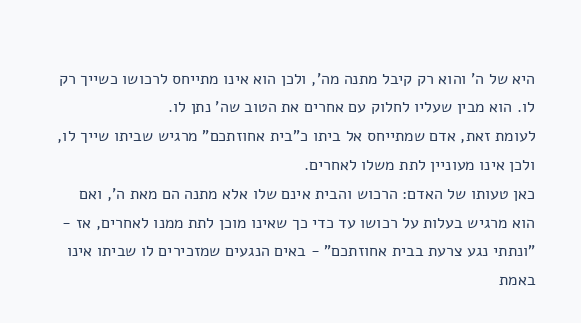היא של ה' והוא רק קיבל מתנה מה', ולכן הוא אינו מתייחס לרכושו כשייך רק לו. הוא מבין שעליו לחלוק עם אחרים את הטוב שה' נתן לו.
לעומת זאת, אדם שמתייחס אל ביתו כ"בית אחוזתכם" מרגיש שביתו שייך לו, ולכן אינו מעוניין לתת משלו לאחרים.
כאן טעותו של האדם: הרכוש והבית אינם שלו אלא מתנה הם מאת ה', ואם הוא מרגיש בעלות על רכושו עד כדי כך שאינו מוכן לתת ממנו לאחרים, אז - "ונתתי נגע צרעת בבית אחוזתכם" - באים הנגעים שמזכירים לו שביתו אינו באמת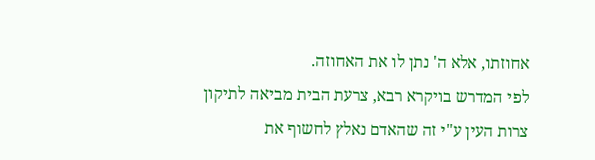אחוזתו, אלא ה' נתן לו את האחוזה.
לפי המדרש בויקרא רבא, צרעת הבית מביאה לתיקון צרות העין ע"י זה שהאדם נאלץ לחשוף את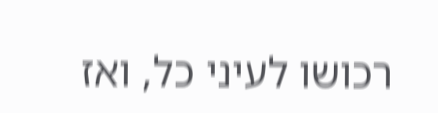רכושו לעיני כל, ואז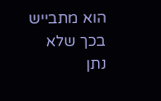הוא מתבייש בכך שלא נתן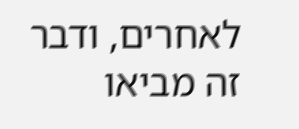לאחרים, ודבר זה מביאו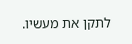לתקן את מעשיו.